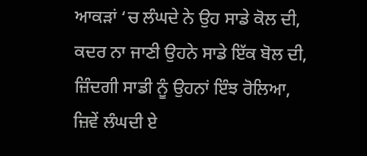ਆਕੜਾਂ ‘ਚ ਲੰਘਦੇ ਨੇ ਉਹ ਸਾਡੇ ਕੋਲ ਦੀ,
ਕਦਰ ਨਾ ਜਾਣੀ ਉਹਨੇ ਸਾਡੇ ਇੱਕ ਬੋਲ ਦੀ,
ਜ਼ਿੰਦਗੀ ਸਾਡੀ ਨੂੰ ਉਹਨਾਂ ਇੰਝ ਰੋਲਿਆ,
ਜ਼ਿਵੇਂ ਲੰਘਦੀ ਏ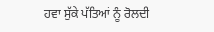ਹਵਾ ਸੁੱਕੇ ਪੱਤਿਆਂ ਨੂੰ ਰੋਲਦੀ